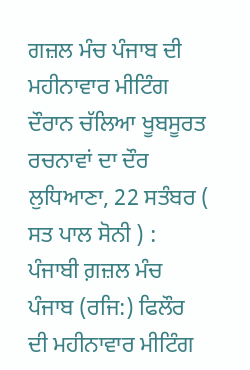ਗਜ਼ਲ ਮੰਚ ਪੰਜਾਬ ਦੀ ਮਹੀਨਾਵਾਰ ਮੀਟਿੰਗ ਦੌਰਾਨ ਚੱਲਿਆ ਖੂਬਸੂਰਤ ਰਚਨਾਵਾਂ ਦਾ ਦੌਰ
ਲੁਧਿਆਣਾ, 22 ਸਤੰਬਰ ( ਸਤ ਪਾਲ ਸੋਨੀ ) : ਪੰਜਾਬੀ ਗ਼ਜ਼ਲ ਮੰਚ ਪੰਜਾਬ (ਰਜਿ:) ਫਿਲੌਰ ਦੀ ਮਹੀਨਾਵਾਰ ਮੀਟਿੰਗ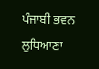ਪੰਜਾਬੀ ਭਵਨ ਲੁਧਿਆਣਾ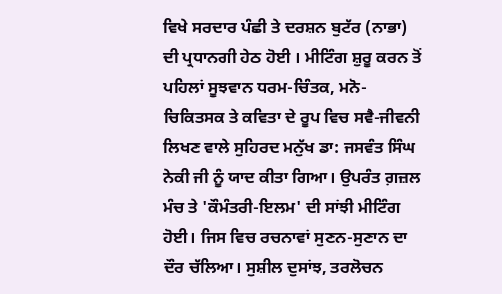ਵਿਖੇ ਸਰਦਾਰ ਪੰਛੀ ਤੇ ਦਰਸ਼ਨ ਬੁਟੱਰ (ਨਾਭਾ) ਦੀ ਪ੍ਰਧਾਨਗੀ ਹੇਠ ਹੋਈ । ਮੀਟਿੰਗ ਸ਼ੁਰੂ ਕਰਨ ਤੋਂ ਪਹਿਲਾਂ ਸੂਝਵਾਨ ਧਰਮ-ਚਿੰਤਕ, ਮਨੋ-ਚਿਕਿਤਸਕ ਤੇ ਕਵਿਤਾ ਦੇ ਰੂਪ ਵਿਚ ਸਵੈ-ਜੀਵਨੀ ਲਿਖਣ ਵਾਲੇ ਸੁਹਿਰਦ ਮਨੁੱਖ ਡਾ: ਜਸਵੰਤ ਸਿੰਘ ਨੇਕੀ ਜੀ ਨੂੰ ਯਾਦ ਕੀਤਾ ਗਿਆ। ਉਪਰੰਤ ਗ਼ਜ਼ਲ ਮੰਚ ਤੇ 'ਕੌਮੰਤਰੀ-ਇਲਮ' ਦੀ ਸਾਂਝੀ ਮੀਟਿੰਗ ਹੋਈ। ਜਿਸ ਵਿਚ ਰਚਨਾਵਾਂ ਸੁਣਨ-ਸੁਣਾਨ ਦਾ ਦੌਰ ਚੱਲਿਆ। ਸੁਸ਼ੀਲ ਦੁਸਾਂਝ, ਤਰਲੋਚਨ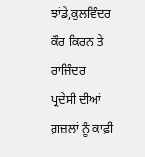ਝਾਂਡੇ,ਕੁਲਵਿੰਦਰ ਕੌਰ ਕਿਰਨ ਤੇ ਰਾਜਿੰਦਰ ਪ੍ਰਦੇਸੀ ਦੀਆਂ ਗ਼ਜ਼ਲਾਂ ਨੂੰ ਕਾਫ਼ੀ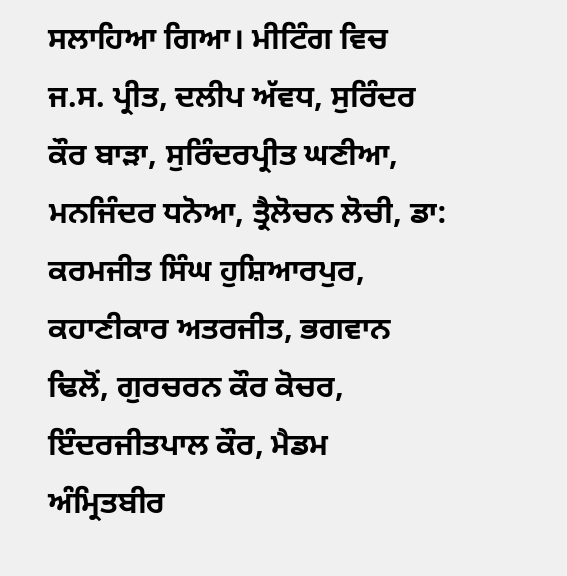ਸਲਾਹਿਆ ਗਿਆ। ਮੀਟਿੰਗ ਵਿਚ ਜ.ਸ. ਪ੍ਰੀਤ, ਦਲੀਪ ਅੱਵਧ, ਸੁਰਿੰਦਰ ਕੌਰ ਬਾੜਾ, ਸੁਰਿੰਦਰਪ੍ਰੀਤ ਘਣੀਆ, ਮਨਜਿੰਦਰ ਧਨੋਆ, ਤ੍ਰੈਲੋਚਨ ਲੋਚੀ, ਡਾ: ਕਰਮਜੀਤ ਸਿੰਘ ਹੁਸ਼ਿਆਰਪੁਰ, ਕਹਾਣੀਕਾਰ ਅਤਰਜੀਤ, ਭਗਵਾਨ ਢਿਲੋਂ, ਗੁਰਚਰਨ ਕੌਰ ਕੋਚਰ, ਇੰਦਰਜੀਤਪਾਲ ਕੌਰ, ਮੈਡਮ ਅੰਮ੍ਰਿਤਬੀਰ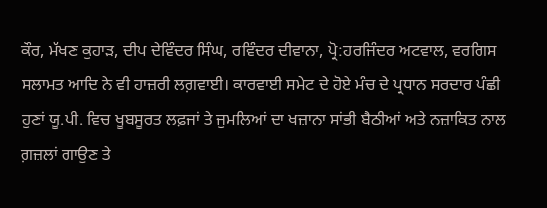ਕੌਰ, ਮੱਖਣ ਕੁਹਾੜ, ਦੀਪ ਦੇਵਿੰਦਰ ਸਿੰਘ, ਰਵਿੰਦਰ ਦੀਵਾਨਾ, ਪ੍ਰੋ:ਹਰਜਿੰਦਰ ਅਟਵਾਲ, ਵਰਗਿਸ ਸਲਾਮਤ ਆਦਿ ਨੇ ਵੀ ਹਾਜ਼ਰੀ ਲਗ਼ਵਾਈ। ਕਾਰਵਾਈ ਸਮੇਟ ਦੇ ਹੋਏ ਮੰਚ ਦੇ ਪ੍ਰਧਾਨ ਸਰਦਾਰ ਪੰਛੀ ਹੁਣਾਂ ਯੂ.ਪੀ. ਵਿਚ ਖੂਬਸੂਰਤ ਲਫ਼ਜਾਂ ਤੇ ਜੁਮਲਿਆਂ ਦਾ ਖਜ਼ਾਨਾ ਸਾਂਭੀ ਬੈਠੀਆਂ ਅਤੇ ਨਜ਼ਾਕਿਤ ਨਾਲ ਗ਼ਜ਼ਲਾਂ ਗਾਉਣ ਤੇ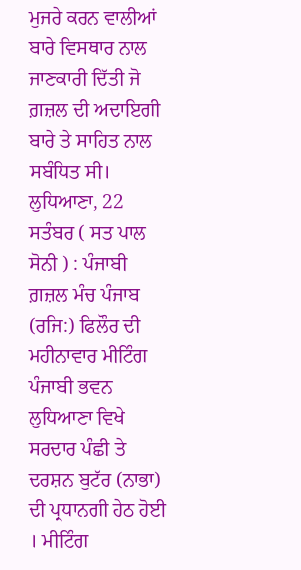ਮੁਜਰੇ ਕਰਨ ਵਾਲੀਆਂ ਬਾਰੇ ਵਿਸਥਾਰ ਨਾਲ ਜਾਣਕਾਰੀ ਦਿੱਤੀ ਜੋ ਗ਼ਜ਼ਲ ਦੀ ਅਦਾਇਗੀ ਬਾਰੇ ਤੇ ਸਾਹਿਤ ਨਾਲ ਸਬੰਧਿਤ ਸੀ।
ਲੁਧਿਆਣਾ, 22 ਸਤੰਬਰ ( ਸਤ ਪਾਲ ਸੋਨੀ ) : ਪੰਜਾਬੀ ਗ਼ਜ਼ਲ ਮੰਚ ਪੰਜਾਬ (ਰਜਿ:) ਫਿਲੌਰ ਦੀ ਮਹੀਨਾਵਾਰ ਮੀਟਿੰਗ ਪੰਜਾਬੀ ਭਵਨ ਲੁਧਿਆਣਾ ਵਿਖੇ ਸਰਦਾਰ ਪੰਛੀ ਤੇ ਦਰਸ਼ਨ ਬੁਟੱਰ (ਨਾਭਾ) ਦੀ ਪ੍ਰਧਾਨਗੀ ਹੇਠ ਹੋਈ । ਮੀਟਿੰਗ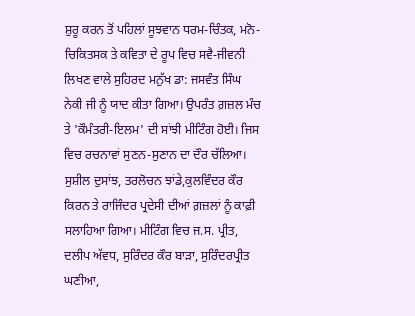ਸ਼ੁਰੂ ਕਰਨ ਤੋਂ ਪਹਿਲਾਂ ਸੂਝਵਾਨ ਧਰਮ-ਚਿੰਤਕ, ਮਨੋ-ਚਿਕਿਤਸਕ ਤੇ ਕਵਿਤਾ ਦੇ ਰੂਪ ਵਿਚ ਸਵੈ-ਜੀਵਨੀ ਲਿਖਣ ਵਾਲੇ ਸੁਹਿਰਦ ਮਨੁੱਖ ਡਾ: ਜਸਵੰਤ ਸਿੰਘ ਨੇਕੀ ਜੀ ਨੂੰ ਯਾਦ ਕੀਤਾ ਗਿਆ। ਉਪਰੰਤ ਗ਼ਜ਼ਲ ਮੰਚ ਤੇ 'ਕੌਮੰਤਰੀ-ਇਲਮ' ਦੀ ਸਾਂਝੀ ਮੀਟਿੰਗ ਹੋਈ। ਜਿਸ ਵਿਚ ਰਚਨਾਵਾਂ ਸੁਣਨ-ਸੁਣਾਨ ਦਾ ਦੌਰ ਚੱਲਿਆ। ਸੁਸ਼ੀਲ ਦੁਸਾਂਝ, ਤਰਲੋਚਨ ਝਾਂਡੇ,ਕੁਲਵਿੰਦਰ ਕੌਰ ਕਿਰਨ ਤੇ ਰਾਜਿੰਦਰ ਪ੍ਰਦੇਸੀ ਦੀਆਂ ਗ਼ਜ਼ਲਾਂ ਨੂੰ ਕਾਫ਼ੀ ਸਲਾਹਿਆ ਗਿਆ। ਮੀਟਿੰਗ ਵਿਚ ਜ.ਸ. ਪ੍ਰੀਤ, ਦਲੀਪ ਅੱਵਧ, ਸੁਰਿੰਦਰ ਕੌਰ ਬਾੜਾ, ਸੁਰਿੰਦਰਪ੍ਰੀਤ ਘਣੀਆ,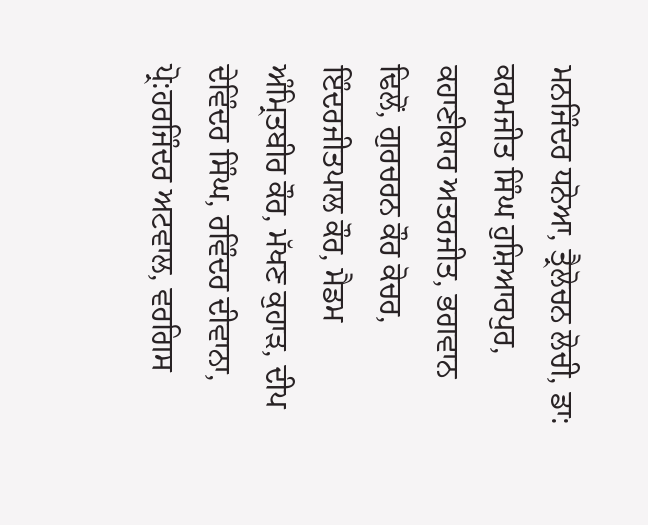ਮਨਜਿੰਦਰ ਧਨੋਆ, ਤ੍ਰੈਲੋਚਨ ਲੋਚੀ, ਡਾ: ਕਰਮਜੀਤ ਸਿੰਘ ਹੁਸ਼ਿਆਰਪੁਰ, ਕਹਾਣੀਕਾਰ ਅਤਰਜੀਤ, ਭਗਵਾਨ ਢਿਲੋਂ, ਗੁਰਚਰਨ ਕੌਰ ਕੋਚਰ, ਇੰਦਰਜੀਤਪਾਲ ਕੌਰ, ਮੈਡਮ ਅੰਮ੍ਰਿਤਬੀਰ ਕੌਰ, ਮੱਖਣ ਕੁਹਾੜ, ਦੀਪ ਦੇਵਿੰਦਰ ਸਿੰਘ, ਰਵਿੰਦਰ ਦੀਵਾਨਾ, ਪ੍ਰੋ:ਹਰਜਿੰਦਰ ਅਟਵਾਲ, ਵਰਗਿਸ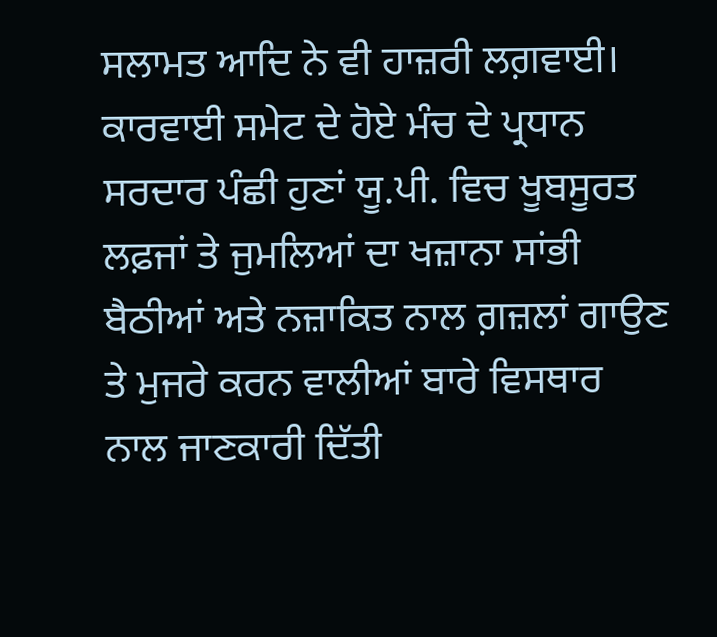ਸਲਾਮਤ ਆਦਿ ਨੇ ਵੀ ਹਾਜ਼ਰੀ ਲਗ਼ਵਾਈ। ਕਾਰਵਾਈ ਸਮੇਟ ਦੇ ਹੋਏ ਮੰਚ ਦੇ ਪ੍ਰਧਾਨ ਸਰਦਾਰ ਪੰਛੀ ਹੁਣਾਂ ਯੂ.ਪੀ. ਵਿਚ ਖੂਬਸੂਰਤ ਲਫ਼ਜਾਂ ਤੇ ਜੁਮਲਿਆਂ ਦਾ ਖਜ਼ਾਨਾ ਸਾਂਭੀ ਬੈਠੀਆਂ ਅਤੇ ਨਜ਼ਾਕਿਤ ਨਾਲ ਗ਼ਜ਼ਲਾਂ ਗਾਉਣ ਤੇ ਮੁਜਰੇ ਕਰਨ ਵਾਲੀਆਂ ਬਾਰੇ ਵਿਸਥਾਰ ਨਾਲ ਜਾਣਕਾਰੀ ਦਿੱਤੀ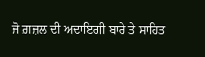ਜੋ ਗ਼ਜ਼ਲ ਦੀ ਅਦਾਇਗੀ ਬਾਰੇ ਤੇ ਸਾਹਿਤ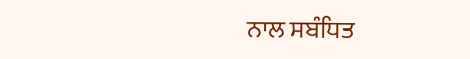ਨਾਲ ਸਬੰਧਿਤ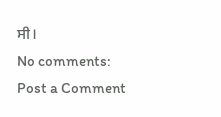ਸੀ।
No comments:
Post a Comment